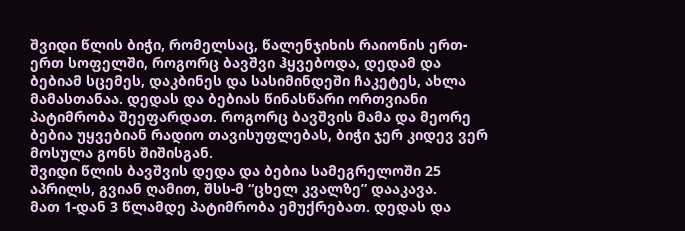შვიდი წლის ბიჭი, რომელსაც, წალენჯიხის რაიონის ერთ-ერთ სოფელში, როგორც ბავშვი ჰყვებოდა, დედამ და ბებიამ სცემეს, დაკბინეს და სასიმინდეში ჩაკეტეს, ახლა მამასთანაა. დედას და ბებიას წინასწარი ორთვიანი პატიმრობა შეეფარდათ. როგორც ბავშვის მამა და მეორე ბებია უყვებიან რადიო თავისუფლებას, ბიჭი ჯერ კიდევ ვერ მოსულა გონს შიშისგან.
შვიდი წლის ბავშვის დედა და ბებია სამეგრელოში 25 აპრილს, გვიან ღამით, შსს-მ “ცხელ კვალზე” დააკავა.
მათ 1-დან 3 წლამდე პატიმრობა ემუქრებათ. დედას და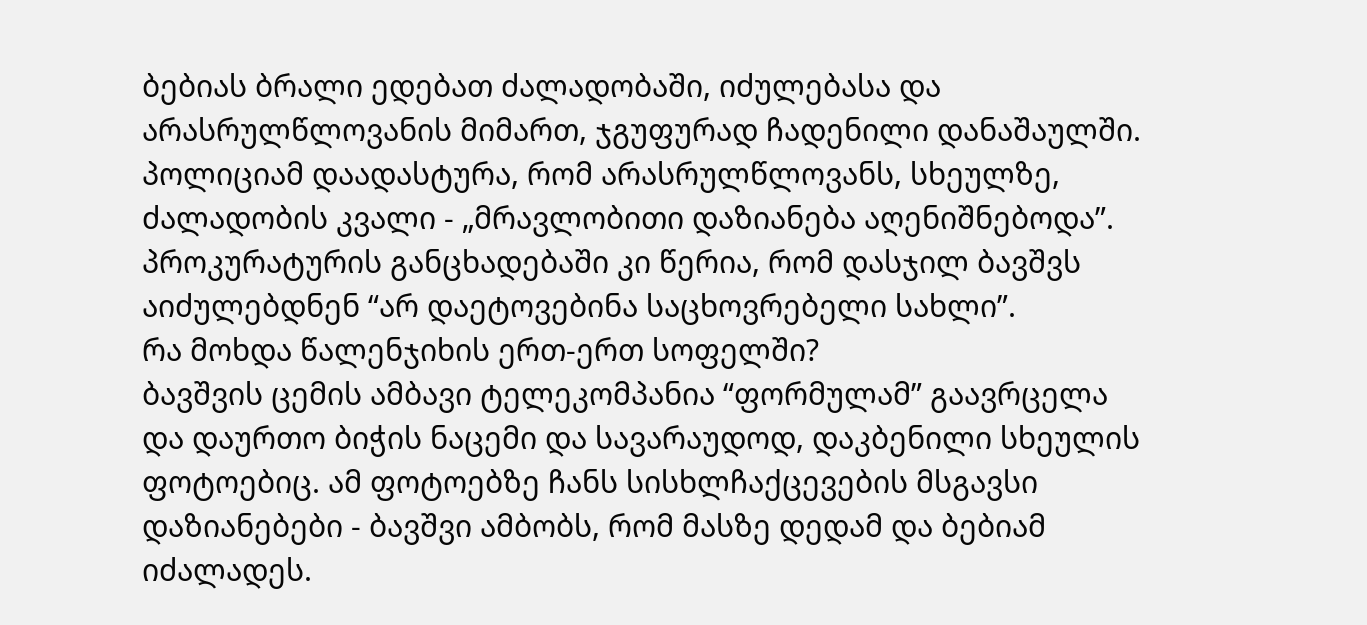ბებიას ბრალი ედებათ ძალადობაში, იძულებასა და არასრულწლოვანის მიმართ, ჯგუფურად ჩადენილი დანაშაულში.
პოლიციამ დაადასტურა, რომ არასრულწლოვანს, სხეულზე, ძალადობის კვალი - „მრავლობითი დაზიანება აღენიშნებოდა”.
პროკურატურის განცხადებაში კი წერია, რომ დასჯილ ბავშვს აიძულებდნენ “არ დაეტოვებინა საცხოვრებელი სახლი”.
რა მოხდა წალენჯიხის ერთ-ერთ სოფელში?
ბავშვის ცემის ამბავი ტელეკომპანია “ფორმულამ” გაავრცელა და დაურთო ბიჭის ნაცემი და სავარაუდოდ, დაკბენილი სხეულის ფოტოებიც. ამ ფოტოებზე ჩანს სისხლჩაქცევების მსგავსი დაზიანებები - ბავშვი ამბობს, რომ მასზე დედამ და ბებიამ იძალადეს.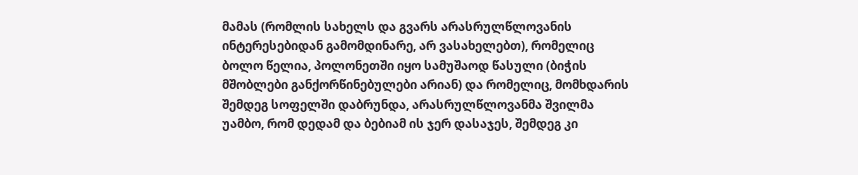მამას (რომლის სახელს და გვარს არასრულწლოვანის ინტერესებიდან გამომდინარე, არ ვასახელებთ), რომელიც ბოლო წელია, პოლონეთში იყო სამუშაოდ წასული (ბიჭის მშობლები განქორწინებულები არიან) და რომელიც, მომხდარის შემდეგ სოფელში დაბრუნდა, არასრულწლოვანმა შვილმა უამბო, რომ დედამ და ბებიამ ის ჯერ დასაჯეს, შემდეგ კი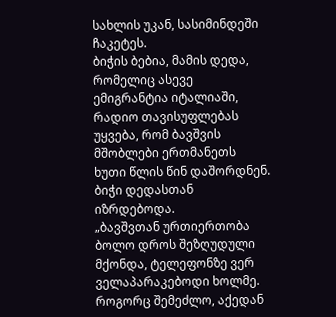სახლის უკან, სასიმინდეში ჩაკეტეს.
ბიჭის ბებია, მამის დედა, რომელიც ასევე ემიგრანტია იტალიაში, რადიო თავისუფლებას უყვება, რომ ბავშვის მშობლები ერთმანეთს ხუთი წლის წინ დაშორდნენ. ბიჭი დედასთან იზრდებოდა.
„ბავშვთან ურთიერთობა ბოლო დროს შეზღუდული მქონდა, ტელეფონზე ვერ ველაპარაკებოდი ხოლმე. როგორც შემეძლო, აქედან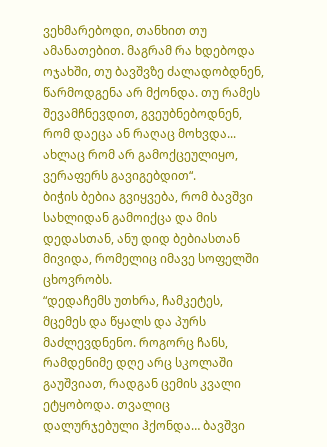ვეხმარებოდი, თანხით თუ ამანათებით. მაგრამ რა ხდებოდა ოჯახში, თუ ბავშვზე ძალადობდნენ, წარმოდგენა არ მქონდა. თუ რამეს შევამჩნევდით, გვეუბნებოდნენ, რომ დაეცა ან რაღაც მოხვდა... ახლაც რომ არ გამოქცეულიყო, ვერაფერს გავიგებდით“.
ბიჭის ბებია გვიყვება, რომ ბავშვი სახლიდან გამოიქცა და მის დედასთან, ანუ დიდ ბებიასთან მივიდა, რომელიც იმავე სოფელში ცხოვრობს.
“დედაჩემს უთხრა, ჩამკეტეს, მცემეს და წყალს და პურს მაძლევდნენო. როგორც ჩანს, რამდენიმე დღე არც სკოლაში გაუშვიათ, რადგან ცემის კვალი ეტყობოდა. თვალიც დალურჯებული ჰქონდა… ბავშვი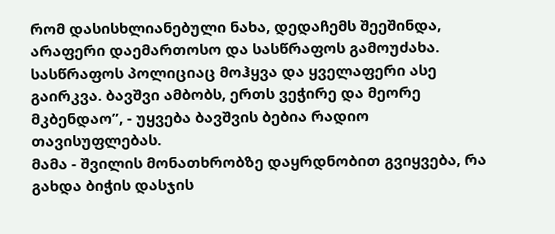რომ დასისხლიანებული ნახა, დედაჩემს შეეშინდა, არაფერი დაემართოსო და სასწრაფოს გამოუძახა. სასწრაფოს პოლიციაც მოჰყვა და ყველაფერი ასე გაირკვა. ბავშვი ამბობს, ერთს ვეჭირე და მეორე მკბენდაო”, - უყვება ბავშვის ბებია რადიო თავისუფლებას.
მამა - შვილის მონათხრობზე დაყრდნობით გვიყვება, რა გახდა ბიჭის დასჯის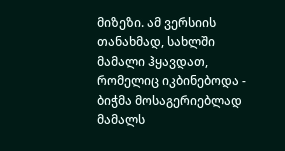მიზეზი. ამ ვერსიის თანახმად, სახლში მამალი ჰყავდათ, რომელიც იკბინებოდა - ბიჭმა მოსაგერიებლად მამალს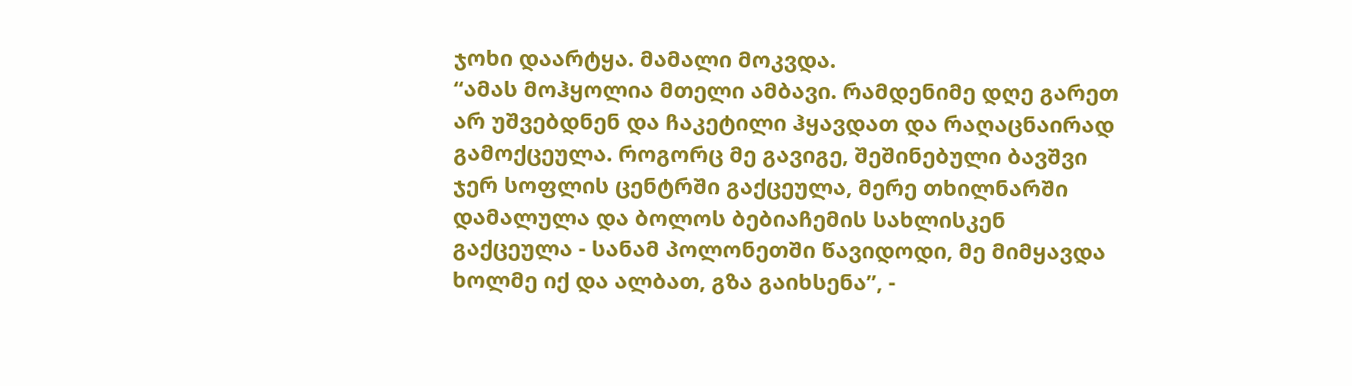ჯოხი დაარტყა. მამალი მოკვდა.
“ამას მოჰყოლია მთელი ამბავი. რამდენიმე დღე გარეთ არ უშვებდნენ და ჩაკეტილი ჰყავდათ და რაღაცნაირად გამოქცეულა. როგორც მე გავიგე, შეშინებული ბავშვი ჯერ სოფლის ცენტრში გაქცეულა, მერე თხილნარში დამალულა და ბოლოს ბებიაჩემის სახლისკენ გაქცეულა - სანამ პოლონეთში წავიდოდი, მე მიმყავდა ხოლმე იქ და ალბათ, გზა გაიხსენა”, -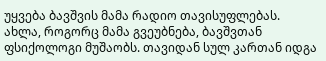უყვება ბავშვის მამა რადიო თავისუფლებას.
ახლა, როგორც მამა გვეუბნება, ბავშვთან ფსიქოლოგი მუშაობს. თავიდან სულ კართან იდგა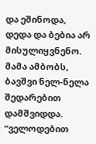და ეშინოდა, დედა და ბებია არ მისულიყვნენო. მამა ამბობს, ბავშვი ნელ-ნელა შედარებით დამშვიდდა.
“ველოდებით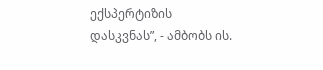ექსპერტიზის დასკვნას”, - ამბობს ის.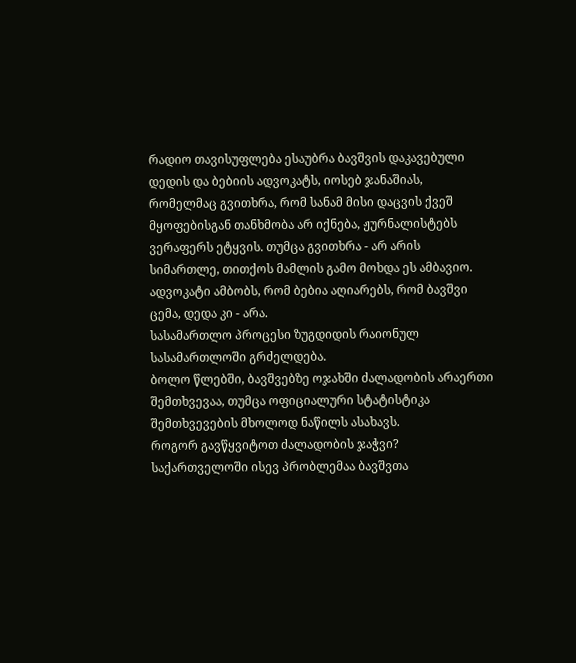რადიო თავისუფლება ესაუბრა ბავშვის დაკავებული დედის და ბებიის ადვოკატს, იოსებ ჯანაშიას, რომელმაც გვითხრა, რომ სანამ მისი დაცვის ქვეშ მყოფებისგან თანხმობა არ იქნება, ჟურნალისტებს ვერაფერს ეტყვის. თუმცა გვითხრა - არ არის სიმართლე, თითქოს მამლის გამო მოხდა ეს ამბავიო.
ადვოკატი ამბობს, რომ ბებია აღიარებს, რომ ბავშვი ცემა, დედა კი - არა.
სასამართლო პროცესი ზუგდიდის რაიონულ სასამართლოში გრძელდება.
ბოლო წლებში, ბავშვებზე ოჯახში ძალადობის არაერთი შემთხვევაა, თუმცა ოფიციალური სტატისტიკა შემთხვევების მხოლოდ ნაწილს ასახავს.
როგორ გავწყვიტოთ ძალადობის ჯაჭვი?
საქართველოში ისევ პრობლემაა ბავშვთა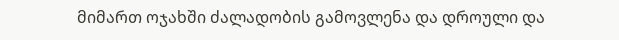მიმართ ოჯახში ძალადობის გამოვლენა და დროული და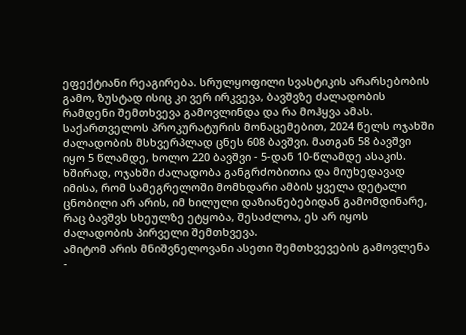ეფექტიანი რეაგირება. სრულყოფილი სვასტიკის არარსებობის გამო, ზუსტად ისიც კი ვერ ირკვევა, ბავშვზე ძალადობის რამდენი შემთხვევა გამოვლინდა და რა მოჰყვა ამას.
საქართველოს პროკურატურის მონაცემებით, 2024 წელს ოჯახში ძალადობის მსხვერპლად ცნეს 608 ბავშვი. მათგან 58 ბავშვი იყო 5 წლამდე, ხოლო 220 ბავშვი - 5-დან 10-წლამდე ასაკის.
ხშირად, ოჯახში ძალადობა განგრძობითია და მიუხედავად იმისა, რომ სამეგრელოში მომხდარი ამბის ყველა დეტალი ცნობილი არ არის, იმ ხილული დაზიანებებიდან გამომდინარე, რაც ბავშვს სხეულზე ეტყობა, შესაძლოა, ეს არ იყოს ძალადობის პირველი შემთხვევა.
ამიტომ არის მნიშვნელოვანი ასეთი შემთხვევების გამოვლენა -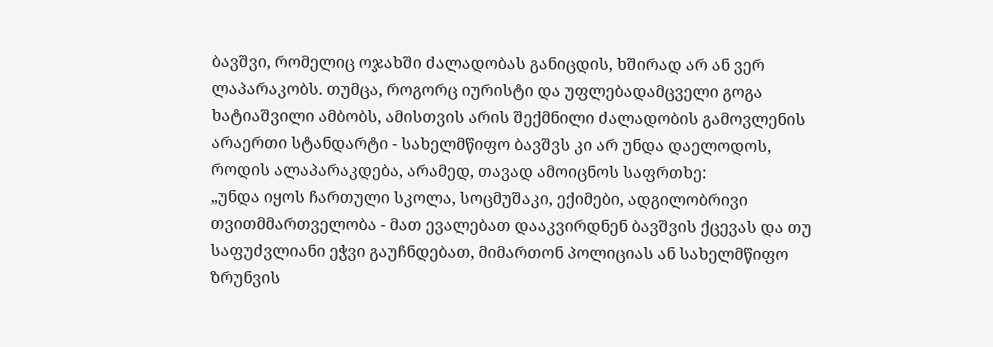ბავშვი, რომელიც ოჯახში ძალადობას განიცდის, ხშირად არ ან ვერ ლაპარაკობს. თუმცა, როგორც იურისტი და უფლებადამცველი გოგა ხატიაშვილი ამბობს, ამისთვის არის შექმნილი ძალადობის გამოვლენის არაერთი სტანდარტი - სახელმწიფო ბავშვს კი არ უნდა დაელოდოს, როდის ალაპარაკდება, არამედ, თავად ამოიცნოს საფრთხე:
„უნდა იყოს ჩართული სკოლა, სოცმუშაკი, ექიმები, ადგილობრივი თვითმმართველობა - მათ ევალებათ დააკვირდნენ ბავშვის ქცევას და თუ საფუძვლიანი ეჭვი გაუჩნდებათ, მიმართონ პოლიციას ან სახელმწიფო ზრუნვის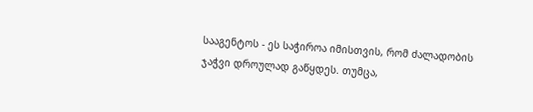სააგენტოს - ეს საჭიროა იმისთვის, რომ ძალადობის ჯაჭვი დროულად გაწყდეს. თუმცა,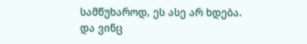სამწუხაროდ, ეს ასე არ ხდება. და ვინც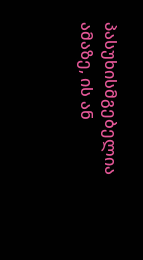პასუხისმგებელია ამაზე, ის ან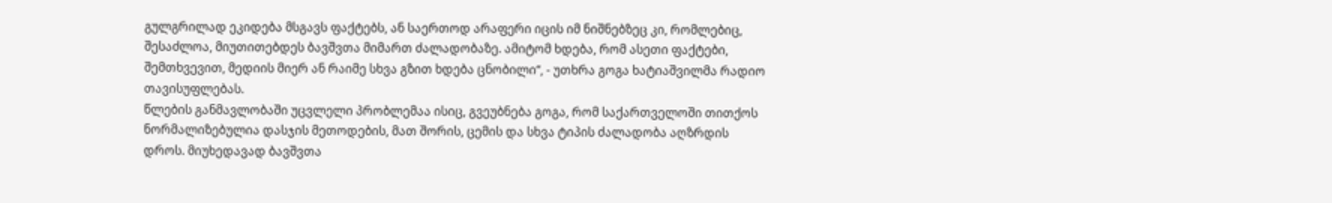გულგრილად ეკიდება მსგავს ფაქტებს, ან საერთოდ არაფერი იცის იმ ნიშნებზეც კი, რომლებიც, შესაძლოა, მიუთითებდეს ბავშვთა მიმართ ძალადობაზე. ამიტომ ხდება, რომ ასეთი ფაქტები, შემთხვევით, მედიის მიერ ან რაიმე სხვა გზით ხდება ცნობილი“, - უთხრა გოგა ხატიაშვილმა რადიო თავისუფლებას.
წლების განმავლობაში უცვლელი პრობლემაა ისიც, გვეუბნება გოგა, რომ საქართველოში თითქოს ნორმალიზებულია დასჯის მეთოდების, მათ შორის, ცემის და სხვა ტიპის ძალადობა აღზრდის დროს. მიუხედავად ბავშვთა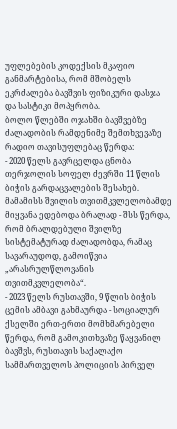უფლებების კოდექსის მკაფიო განმარტებისა, რომ მშობელს ეკრძალება ბავშვის ფიზიკური დასჯა და სასტიკი მოპყრობა.
ბოლო წლებში ოჯახში ბავშვებზე ძალადობის რამდენიმე შემთხვევაზე რადიო თავისუფლებაც წერდა:
- 2020 წელს გავრცელდა ცნობა თერჯოლის სოფელ ძევრში 11 წლის ბიჭის გარდაცვალების შესახებ. მამამისს შვილის თვითმკვლელობამდე მიყვანა ედებოდა ბრალად - შსს წერდა, რომ ბრალდებული შვილზე სისტემატურად ძალადობდა, რამაც სავარაუდოდ, გამოიწვია „არასრულწლოვანის თვითმკვლელობა“.
- 2023 წელს რუსთავში, 9 წლის ბიჭის ცემის ამბავი გახმაურდა - სოციალურ ქსელში ერთ-ერთი მომხმარებელი წერდა, რომ გამოკითხვაზე წაყვანილ ბავშვს, რუსთავის საქალაქო სამმართველოს პოლიციის პირველ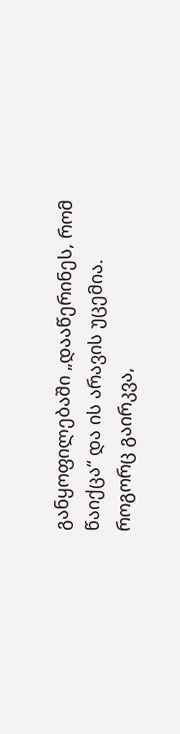განყოფილებაში „დააწერინეს, რომ წაიქცა“ და ის არავის უცემია. როგორც გაირკვა,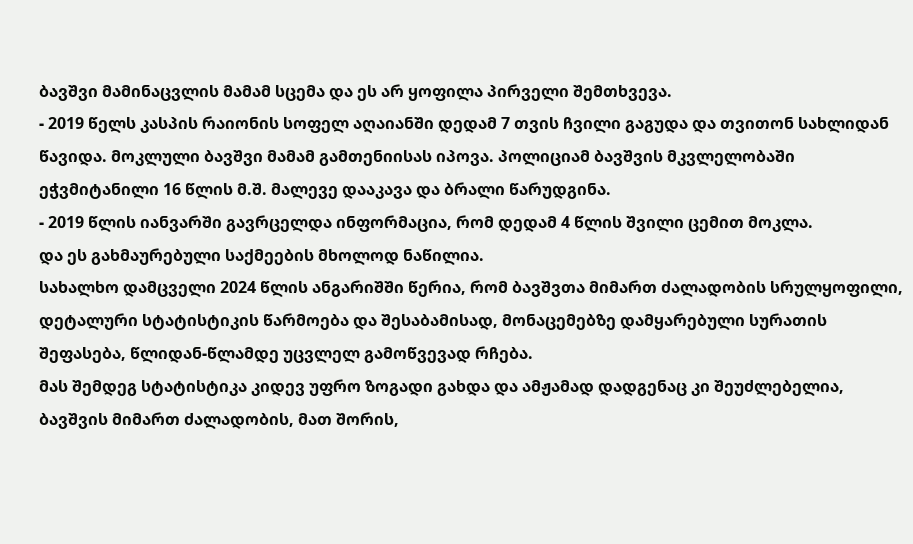ბავშვი მამინაცვლის მამამ სცემა და ეს არ ყოფილა პირველი შემთხვევა.
- 2019 წელს კასპის რაიონის სოფელ აღაიანში დედამ 7 თვის ჩვილი გაგუდა და თვითონ სახლიდან წავიდა. მოკლული ბავშვი მამამ გამთენიისას იპოვა. პოლიციამ ბავშვის მკვლელობაში ეჭვმიტანილი 16 წლის მ.შ. მალევე დააკავა და ბრალი წარუდგინა.
- 2019 წლის იანვარში გავრცელდა ინფორმაცია, რომ დედამ 4 წლის შვილი ცემით მოკლა.
და ეს გახმაურებული საქმეების მხოლოდ ნაწილია.
სახალხო დამცველი 2024 წლის ანგარიშში წერია, რომ ბავშვთა მიმართ ძალადობის სრულყოფილი, დეტალური სტატისტიკის წარმოება და შესაბამისად, მონაცემებზე დამყარებული სურათის შეფასება, წლიდან-წლამდე უცვლელ გამოწვევად რჩება.
მას შემდეგ სტატისტიკა კიდევ უფრო ზოგადი გახდა და ამჟამად დადგენაც კი შეუძლებელია, ბავშვის მიმართ ძალადობის, მათ შორის,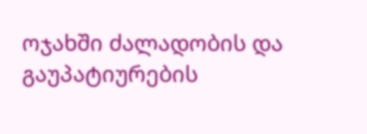ოჯახში ძალადობის და გაუპატიურების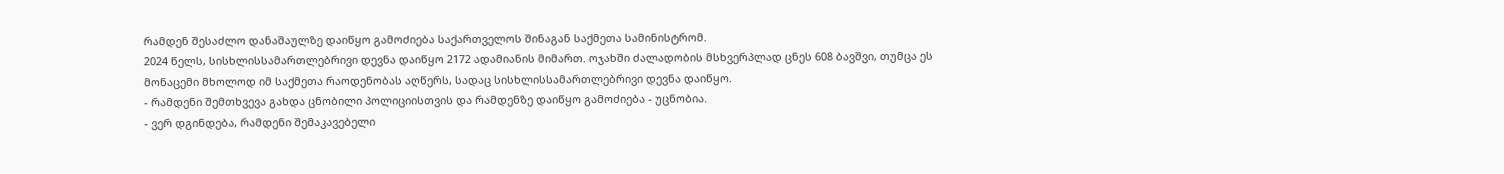რამდენ შესაძლო დანაშაულზე დაიწყო გამოძიება საქართველოს შინაგან საქმეთა სამინისტრომ.
2024 წელს, სისხლისსამართლებრივი დევნა დაიწყო 2172 ადამიანის მიმართ. ოჯახში ძალადობის მსხვერპლად ცნეს 608 ბავშვი, თუმცა ეს მონაცემი მხოლოდ იმ საქმეთა რაოდენობას აღწერს, სადაც სისხლისსამართლებრივი დევნა დაიწყო.
- რამდენი შემთხვევა გახდა ცნობილი პოლიციისთვის და რამდენზე დაიწყო გამოძიება - უცნობია.
- ვერ დგინდება, რამდენი შემაკავებელი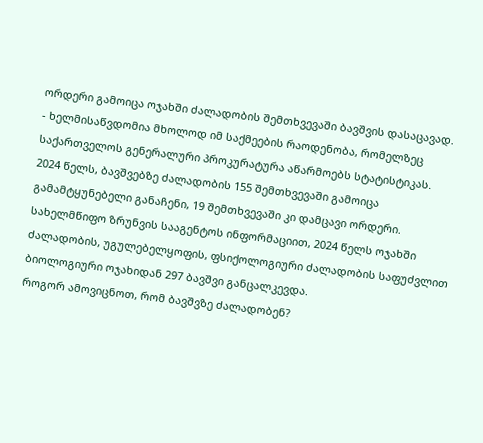ორდერი გამოიცა ოჯახში ძალადობის შემთხვევაში ბავშვის დასაცავად.
- ხელმისაწვდომია მხოლოდ იმ საქმეების რაოდენობა, რომელზეც საქართველოს გენერალური პროკურატურა აწარმოებს სტატისტიკას.
2024 წელს, ბავშვებზე ძალადობის 155 შემთხვევაში გამოიცა გამამტყუნებელი განაჩენი, 19 შემთხვევაში კი დამცავი ორდერი.
სახელმწიფო ზრუნვის სააგენტოს ინფორმაციით, 2024 წელს ოჯახში ძალადობის, უგულებელყოფის, ფსიქოლოგიური ძალადობის საფუძვლით ბიოლოგიური ოჯახიდან 297 ბავშვი განცალკევდა.
როგორ ამოვიცნოთ, რომ ბავშვზე ძალადობენ?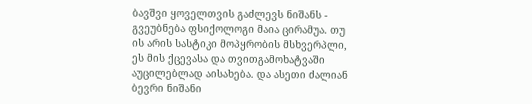ბავშვი ყოველთვის გაძლევს ნიშანს - გვეუბნება ფსიქოლოგი მაია ცირამუა. თუ ის არის სასტიკი მოპყრობის მსხვერპლი, ეს მის ქცევასა და თვითგამოხატვაში აუცილებლად აისახება. და ასეთი ძალიან ბევრი ნიშანი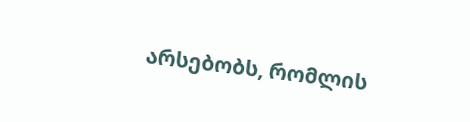არსებობს, რომლის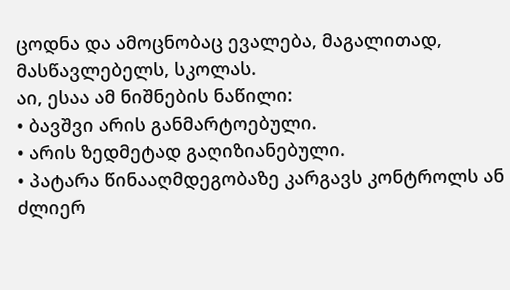ცოდნა და ამოცნობაც ევალება, მაგალითად, მასწავლებელს, სკოლას.
აი, ესაა ამ ნიშნების ნაწილი:
• ბავშვი არის განმარტოებული.
• არის ზედმეტად გაღიზიანებული.
• პატარა წინააღმდეგობაზე კარგავს კონტროლს ან ძლიერ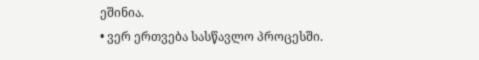ეშინია.
• ვერ ერთვება სასწავლო პროცესში.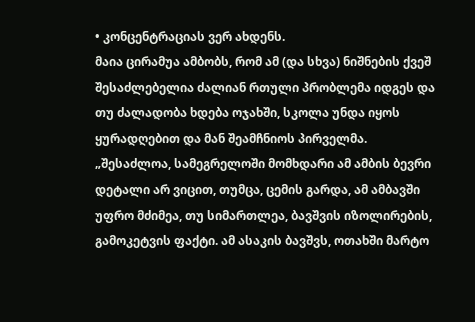• კონცენტრაციას ვერ ახდენს.
მაია ცირამუა ამბობს, რომ ამ (და სხვა) ნიშნების ქვეშ შესაძლებელია ძალიან რთული პრობლემა იდგეს და თუ ძალადობა ხდება ოჯახში, სკოლა უნდა იყოს ყურადღებით და მან შეამჩნიოს პირველმა.
„შესაძლოა, სამეგრელოში მომხდარი ამ ამბის ბევრი დეტალი არ ვიცით, თუმცა, ცემის გარდა, ამ ამბავში უფრო მძიმეა, თუ სიმართლეა, ბავშვის იზოლირების, გამოკეტვის ფაქტი. ამ ასაკის ბავშვს, ოთახში მარტო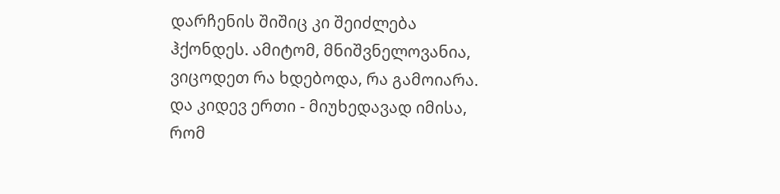დარჩენის შიშიც კი შეიძლება ჰქონდეს. ამიტომ, მნიშვნელოვანია, ვიცოდეთ რა ხდებოდა, რა გამოიარა. და კიდევ ერთი - მიუხედავად იმისა, რომ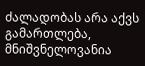ძალადობას არა აქვს გამართლება, მნიშვნელოვანია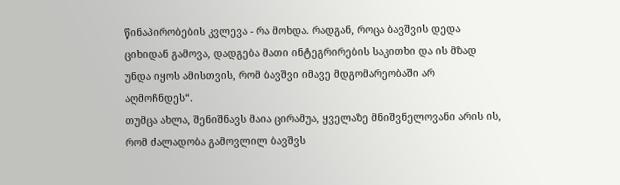წინაპირობების კვლევა - რა მოხდა. რადგან, როცა ბავშვის დედა ციხიდან გამოვა, დადგება მათი ინტეგრირების საკითხი და ის მზად უნდა იყოს ამისთვის, რომ ბავშვი იმავე მდგომარეობაში არ აღმოჩნდეს“.
თუმცა ახლა, შენიშნავს მაია ცირამუა, ყველაზე მნიშვნელოვანი არის ის, რომ ძალადობა გამოვლილ ბავშვს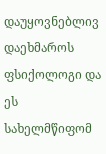დაუყოვნებლივ დაეხმაროს ფსიქოლოგი და ეს სახელმწიფომ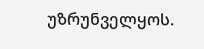უზრუნველყოს.